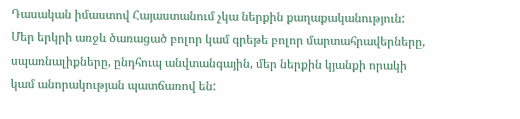Դասական իմաստով Հայաստանում չկա ներքին քաղաքականություն: Մեր երկրի առջև ծառացած բոլոր կամ գրեթե բոլոր մարտահրավերները, սպառնալիքները, ընդհուպ անվտանգային, մեր ներքին կյանքի որակի կամ անորակության պատճառով են: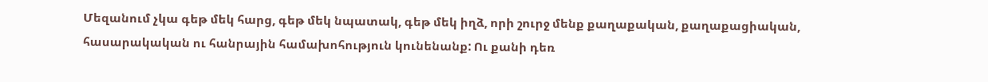Մեզանում չկա գեթ մեկ հարց, գեթ մեկ նպատակ, գեթ մեկ իղձ, որի շուրջ մենք քաղաքական, քաղաքացիական, հասարակական ու հանրային համախոհություն կունենանք: Ու քանի դեռ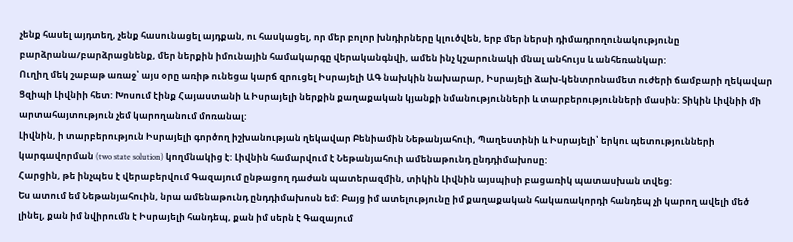չենք հասել այդտեղ, չենք հասունացել այդքան, ու հասկացել, որ մեր բոլոր խնդիրները կլուծվեն, երբ մեր ներսի դիմադրողունակությունը բարձրանա/բարձրացնենք, մեր ներքին իմունային համակարգը վերականգնվի, ամեն ինչ կշարունակի մնալ անհույս և անհեռանկար:
Ուղիղ մեկ շաբաթ առաջ՝ այս օրը առիթ ունեցա կարճ զրուցել Իսրայելի ԱԳ նախկին նախարար, Իսրայելի ձախ-կենտրոնամետ ուժերի ճամբարի ղեկավար Ցզիպի Լիվնիի հետ: Խոսում էինք Հայաստանի և Իսրայելի ներքին քաղաքական կյանքի նմանությունների և տարբերությունների մասին: Տիկին Լիվնիի մի արտահայտություն չեմ կարողանում մոռանալ:
Լիվնին, ի տարբերություն Իսրայելի գործող իշխանության ղեկավար Բենիամին Նեթանյահուի, Պաղեստինի և Իսրայելի՝ երկու պետությունների կարգավորման (two state solution) կողմնակից է: Լիվնին համարվում է Նեթանյահուի ամենաթունդ ընդդիմախոսը:
Հարցին, թե ինչպես է վերաբերվում Գազայում ընթացող դաժան պատերազմին, տիկին Լիվնին այսպիսի բացառիկ պատասխան տվեց:
Ես ատում եմ Նեթանյահուին, նրա ամենաթունդ ընդդիմախոսն եմ: Բայց իմ ատելությունը իմ քաղաքական հակառակորդի հանդեպ չի կարող ավելի մեծ լինել, քան իմ նվիրումն է Իսրայելի հանդեպ, քան իմ սերն է Գազայում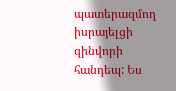պատերազմող իսրայելցի զինվորի հանդեպ: Ես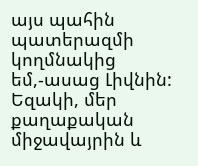այս պահին պատերազմի կողմնակից եմ,-ասաց Լիվնին:
Եզակի, մեր քաղաքական միջավայրին և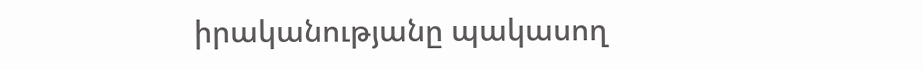իրականությանը պակասող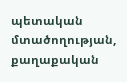պետական մտածողության, քաղաքական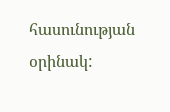հասունության օրինակ: